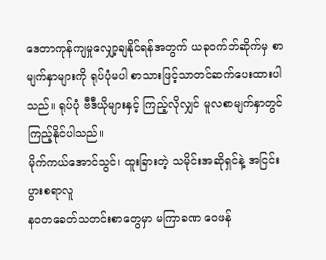ဒေတာကုန်ကျမှုလျှော့ချနိုင်ရန်အတွက် ယခုဝက်ဘ်ဆိုက်မှ စာမျက်နှာများကို ရုပ်ပုံမပါ စာသားဖြင့်သာတင်ဆက်ပေးထားပါသည်။ ရုပ်ပုံ ဗီဒီယိုများနှင့် ကြည့်လိုလျှင် မူလစာမျက်နှာတွင်ကြည့်နိုင်ပါသည်။
မိုက်ကယ်အောင်သွင်၊ ထူးခြားတဲ့ သမိုင်းအဆိုရှင်နဲ့ အငြင်းပွားစရာလူ
နဝတခေတ်သတင်းစာတွေမှာ မကြာခဏ ဝေဖန်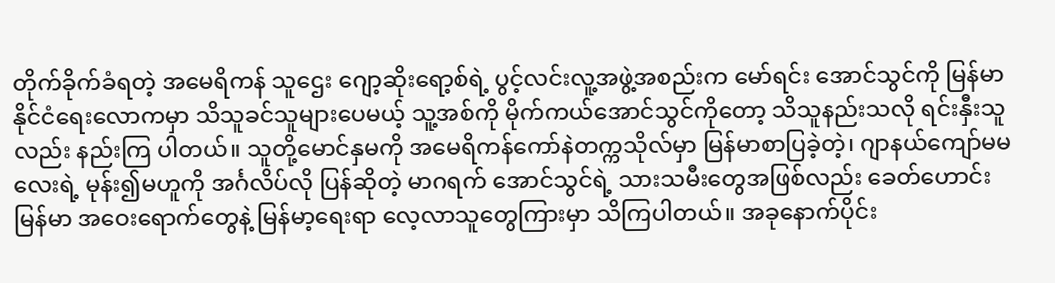တိုက်ခိုက်ခံရတဲ့ အမေရိကန် သူဌေး ဂျော့ဆိုးရော့စ်ရဲ့ ပွင့်လင်းလူ့အဖွဲ့အစည်းက မော်ရင်း အောင်သွင်ကို မြန်မာနိုင်ငံရေးလောကမှာ သိသူခင်သူများပေမယ့် သူ့အစ်ကို မိုက်ကယ်အောင်သွင်ကိုတော့ သိသူနည်းသလို ရင်းနှီးသူလည်း နည်းကြ ပါတယ်။ သူတို့မောင်နှမကို အမေရိကန်ကော်နဲတက္ကသိုလ်မှာ မြန်မာစာပြခဲ့တဲ့၊ ဂျာနယ်ကျော်မမလေးရဲ့ မုန်း၍မဟူကို အင်္ဂလိပ်လို ပြန်ဆိုတဲ့ မာဂရက် အောင်သွင်ရဲ့ သားသမီးတွေအဖြစ်လည်း ခေတ်ဟောင်း မြန်မာ အဝေးရောက်တွေနဲ့ မြန်မာ့ရေးရာ လေ့လာသူတွေကြားမှာ သိကြပါတယ်။ အခုနောက်ပိုင်း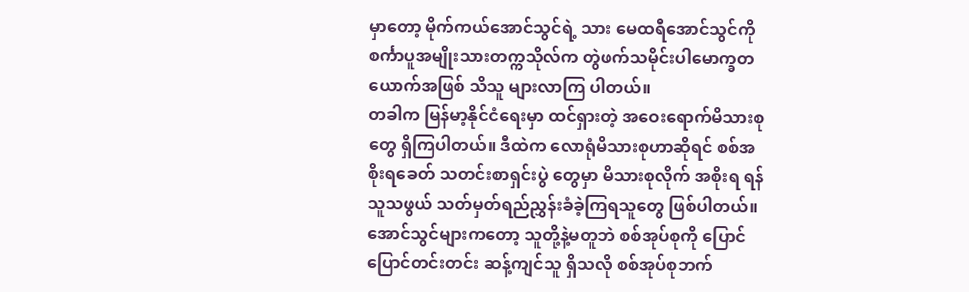မှာတော့ မိုက်ကယ်အောင်သွင်ရဲ့ သား မေထရီအောင်သွင်ကို စင်္ကာပူအမျိုးသားတက္ကသိုလ်က တွဲဖက်သမိုင်းပါမောက္ခတယောက်အဖြစ် သိသူ များလာကြ ပါတယ်။
တခါက မြန်မာ့နိုင်ငံရေးမှာ ထင်ရှားတဲ့ အဝေးရောက်မိသားစုတွေ ရှိကြပါတယ်။ ဒီထဲက လောရုံမိသားစုဟာဆိုရင် စစ်အစိုးရခေတ် သတင်းစာရှင်းပွဲ တွေမှာ မိသားစုလိုက် အစိုးရ ရန်သူသဖွယ် သတ်မှတ်ရည်ညွှန်းခံခဲ့ကြရသူတွေ ဖြစ်ပါတယ်။ အောင်သွင်များကတော့ သူတို့နဲ့မတူဘဲ စစ်အုပ်စုကို ပြောင်ပြောင်တင်းတင်း ဆန့်ကျင်သူ ရှိသလို စစ်အုပ်စုဘက်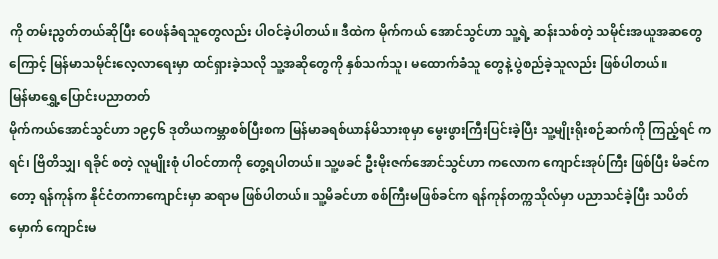ကို တမ်းညွတ်တယ်ဆိုပြီး ဝေဖန်ခံရသူတွေလည်း ပါဝင်ခဲ့ပါတယ်။ ဒီထဲက မိုက်ကယ် အောင်သွင်ဟာ သူ့ရဲ့ ဆန်းသစ်တဲ့ သမိုင်းအယူအဆတွေကြောင့် မြန်မာသမိုင်းလေ့လာရေးမှာ ထင်ရှားခဲ့သလို သူ့အဆိုတွေကို နှစ်သက်သူ၊ မထောက်ခံသူ တွေနဲ့ ပွဲစည်ခဲ့သူလည်း ဖြစ်ပါတယ်။
မြန်မာရွှေ့ပြောင်းပညာတတ်
မိုက်ကယ်အောင်သွင်ဟာ ၁၉၄၆ ဒုတိယကမ္ဘာစစ်ပြီးစက မြန်မာခရစ်ယာန်မိသားစုမှာ မွေးဖွားကြီးပြင်းခဲ့ပြီး သူ့မျိုးရိုးစဉ်ဆက်ကို ကြည့်ရင် ကရင်၊ ဗြိတိသျှ၊ ရခိုင် စတဲ့ လူမျိုးစုံ ပါဝင်တာကို တွေ့ရပါတယ်။ သူ့ဖခင် ဦးမိုးဇက်အောင်သွင်ဟာ ကလောက ကျောင်းအုပ်ကြီး ဖြစ်ပြီး မိခင်ကတော့ ရန်ကုန်က နိုင်ငံတကာကျောင်းမှာ ဆရာမ ဖြစ်ပါတယ်။ သူ့မိခင်ဟာ စစ်ကြီးမဖြစ်ခင်က ရန်ကုန်တက္ကသိုလ်မှာ ပညာသင်ခဲ့ပြီး သပိတ်မှောက် ကျောင်းမ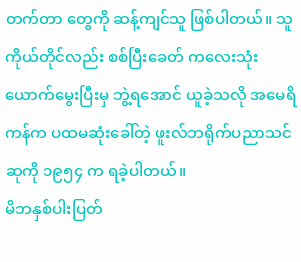တက်တာ တွေကို ဆန့်ကျင်သူ ဖြစ်ပါတယ်။ သူကိုယ်တိုင်လည်း စစ်ပြီးခေတ် ကလေးသုံးယောက်မွေးပြီးမှ ဘွဲ့ရအောင် ယူခဲ့သလို အမေရိကန်က ပထမဆုံးခေါ်တဲ့ ဖူးလ်ဘရိုက်ပညာသင် ဆုကို ၁၉၅၄ က ရခဲ့ပါတယ်။
မိဘနှစ်ပါးပြတ်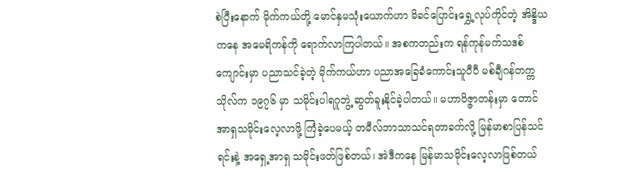စဲပြီးနောက် မိုက်ကယ်တို့ မောင်နှမသုံးယောက်ဟာ မိခင်ပြောင်းရွှေ့လုပ်ကိုင်တဲ့ အိန္ဒိယကနေ အမေရိကန်ကို ရောက်လာကြပါတယ်။ အစကတည်းက ရန်ကုန်မက်သဒစ်ကျောင်းမှာ ပညာသင်ခဲ့တဲ့ မိုက်ကယ်ဟာ ပညာအခြေခံကောင်းသူပီပီ မစ်ချီဂန်တက္ကသိုလ်က ၁၉၇၆ မှာ သမိုင်းပါရဂူဘွဲ့ ဆွတ်ခူးနိုင်ခဲ့ပါတယ်။ မဟာဝိဇ္ဇာတန်းမှာ တောင်အာရှသမိုင်းလေ့လာဖို့ ကြံခဲ့ပေမယ့် တမီလ်ဘာသာသင်ရတာခက်လို့ မြန်မာစာပြန်သင်ရင်းနဲ့ အရှေ့အာရှ သမိုင်းဖတ်ဖြစ်တယ်၊ အဲဒီကနေ မြန်မာသမိုင်းလေ့လာဖြစ်တယ်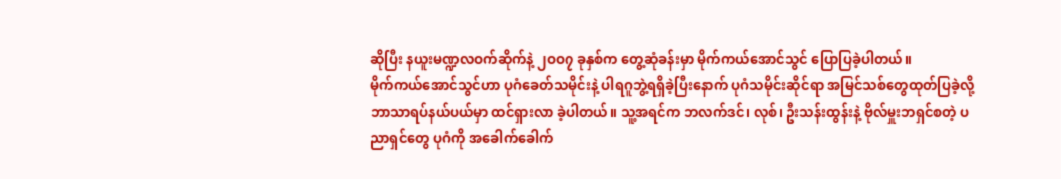ဆိုပြီး နယူးမဏ္ဍလဝက်ဆိုက်နဲ့ ၂ဝဝ၇ ခုနှစ်က တွေ့ဆုံခန်းမှာ မိုက်ကယ်အောင်သွင် ပြောပြခဲ့ပါတယ်။
မိုက်ကယ်အောင်သွင်ဟာ ပုဂံခေတ်သမိုင်းနဲ့ ပါရဂူဘွဲ့ရရှိခဲ့ပြီးနောက် ပုဂံသမိုင်းဆိုင်ရာ အမြင်သစ်တွေထုတ်ပြခဲ့လို့ ဘာသာရပ်နယ်ပယ်မှာ ထင်ရှားလာ ခဲ့ပါတယ်။ သူ့အရင်က ဘလက်ဒင်၊ လုစ်၊ ဦးသန်းထွန်းနဲ့ ဗိုလ်မှူးဘရှင်စတဲ့ ပညာရှင်တွေ ပုဂံကို အခေါက်ခေါက်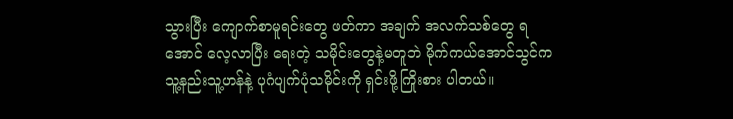သွားပြီး ကျောက်စာမူရင်းတွေ ဖတ်ကာ အချက် အလက်သစ်တွေ ရအောင် လေ့လာပြီး ရေးတဲ့ သမိုင်းတွေနဲ့မတူဘဲ မိုက်ကယ်အောင်သွင်က သူ့နည်းသူ့ဟန်နဲ့ ပုဂံပျက်ပုံသမိုင်းကို ရှင်းဖို့ကြိုးစား ပါတယ်။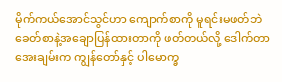မိုက်ကယ်အောင်သွင်ဟာ ကျောက်စာကို မူရင်းမဖတ်ဘဲ ခေတ်စာနဲ့အချောပြန်ထားတာကို ဖတ်တယ်လို့ ဒေါက်တာအေးချမ်းက ကျွန်တော်နှင့် ပါမောက္ခ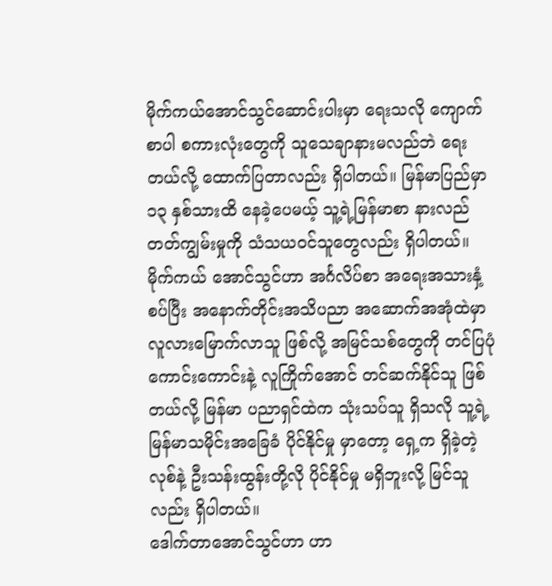မိုက်ကယ်အောင်သွင်ဆောင်းပါးမှာ ရေးသလို ကျောက်စာပါ စကားလုံးတွေကို သူသေချာနားမလည်ဘဲ ရေးတယ်လို့ ထောက်ပြတာလည်း ရှိပါတယ်။ မြန်မာပြည်မှာ ၁၃ နှစ်သားထိ နေခဲ့ပေမယ့် သူ့ရဲ့မြန်မာစာ နားလည်တတ်ကျွမ်းမှုကို သံသယဝင်သူတွေလည်း ရှိပါတယ်။ မိုက်ကယ် အောင်သွင်ဟာ အင်္ဂလိပ်စာ အရေးအသားနှံ့စပ်ပြီး အနောက်တိုင်းအသိပညာ အဆောက်အအုံထဲမှာ လူလားမြောက်လာသူ ဖြစ်လို့ အမြင်သစ်တွေကို တင်ပြပုံ ကောင်းကောင်းနဲ့ လူကြိုက်အောင် တင်ဆက်နိုင်သူ ဖြစ်တယ်လို့ မြန်မာ ပညာရှင်ထဲက သုံးသပ်သူ ရှိသလို သူ့ရဲ့ မြန်မာသမိုင်းအခြေခံ ပိုင်နိုင်မှု မှာတော့ ရှေ့က ရှိခဲ့တဲ့ လုစ်နဲ့ ဦးသန်းထွန်းတို့လို ပိုင်နိုင်မှု မရှိဘူးလို့ မြင်သူလည်း ရှိပါတယ်။
ဒေါက်တာအောင်သွင်ဟာ ဟာ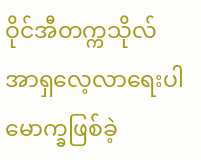ဝိုင်အီတက္ကသိုလ် အာရှလေ့လာရေးပါမောက္ခဖြစ်ခဲ့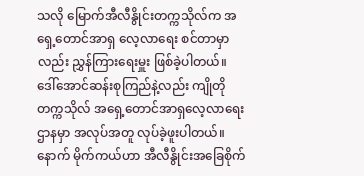သလို မြောက်အီလီနွိုင်းတက္ကသိုလ်က အရှေ့တောင်အာရှ လေ့လာရေး စင်တာမှာလည်း ညွှန်ကြားရေးမှူး ဖြစ်ခဲ့ပါတယ်။ ဒေါ်အောင်ဆန်းစုကြည်နဲ့လည်း ကျိုတိုတက္ကသိုလ် အရှေ့တောင်အာရှလေ့လာရေးဌာနမှာ အလုပ်အတူ လုပ်ခဲ့ဖူးပါတယ်။ နောက် မိုက်ကယ်ဟာ အီလီနွိုင်းအခြေစိုက်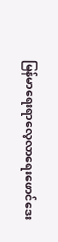မြန်မာရေးရာလေ့လာရေးဖောင်ဒေး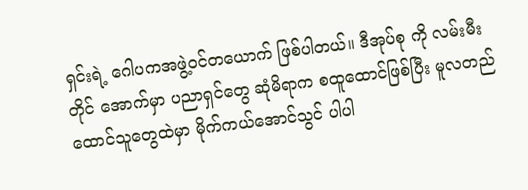ရှင်းရဲ့ ဂေါပကအဖွဲ့ဝင်တယောက် ဖြစ်ပါတယ်။ ဒီအုပ်စု ကို လမ်းမီးတိုင် အောက်မှာ ပညာရှင်တွေ ဆုံမိရာက စထူထောင်ဖြစ်ပြီး မူလတည်ထောင်သူတွေထဲမှာ မိုက်ကယ်အောင်သွင် ပါပါ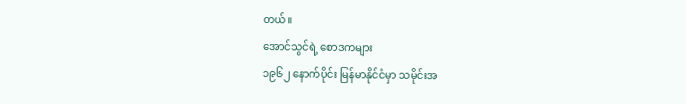တယ်။
အောင်သွင်ရဲ့ စောဒကများ
၁၉၆၂ နောက်ပိုင်း မြန်မာနိုင်ငံမှာ သမိုင်းအ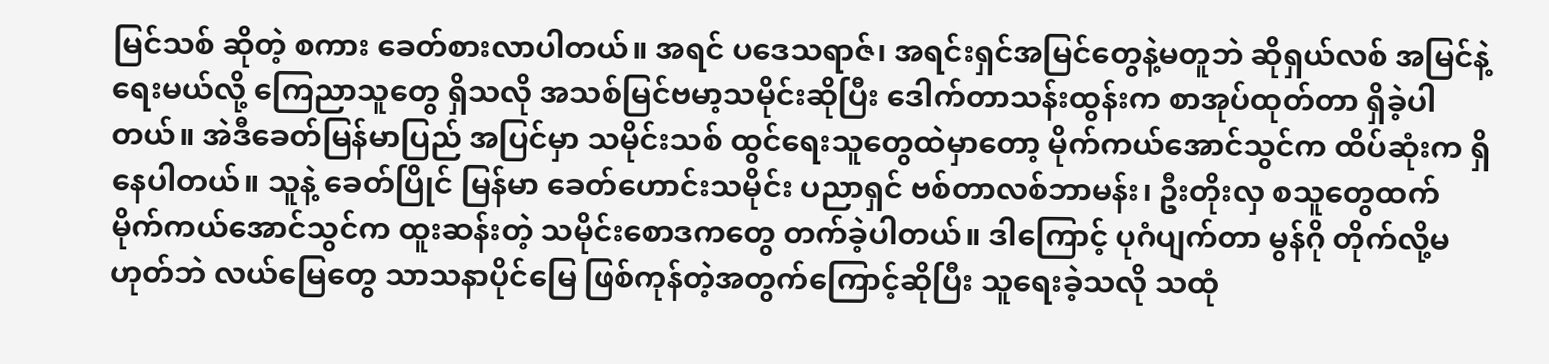မြင်သစ် ဆိုတဲ့ စကား ခေတ်စားလာပါတယ်။ အရင် ပဒေသရာဇ်၊ အရင်းရှင်အမြင်တွေနဲ့မတူဘဲ ဆိုရှယ်လစ် အမြင်နဲ့ ရေးမယ်လို့ ကြေညာသူတွေ ရှိသလို အသစ်မြင်ဗမာ့သမိုင်းဆိုပြီး ဒေါက်တာသန်းထွန်းက စာအုပ်ထုတ်တာ ရှိခဲ့ပါတယ်။ အဲဒီခေတ်မြန်မာပြည် အပြင်မှာ သမိုင်းသစ် ထွင်ရေးသူတွေထဲမှာတော့ မိုက်ကယ်အောင်သွင်က ထိပ်ဆုံးက ရှိနေပါတယ်။ သူနဲ့ ခေတ်ပြိုင် မြန်မာ ခေတ်ဟောင်းသမိုင်း ပညာရှင် ဗစ်တာလစ်ဘာမန်း၊ ဦးတိုးလှ စသူတွေထက် မိုက်ကယ်အောင်သွင်က ထူးဆန်းတဲ့ သမိုင်းစောဒကတွေ တက်ခဲ့ပါတယ်။ ဒါကြောင့် ပုဂံပျက်တာ မွန်ဂို တိုက်လို့မဟုတ်ဘဲ လယ်မြေတွေ သာသနာပိုင်မြေ ဖြစ်ကုန်တဲ့အတွက်ကြောင့်ဆိုပြီး သူရေးခဲ့သလို သထုံ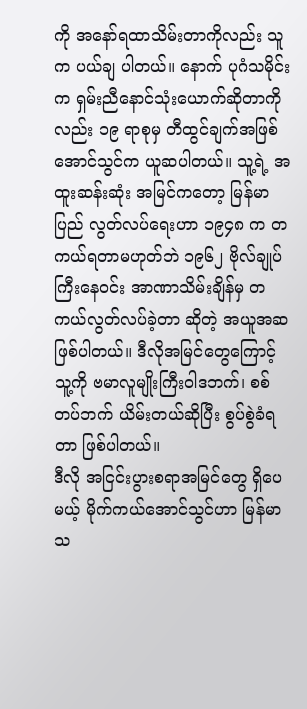ကို အနော်ရထာသိမ်းတာကိုလည်း သူက ပယ်ချ ပါတယ်။ နောက် ပုဂံသမိုင်းက ရှမ်းညီနောင်သုံးယောက်ဆိုတာကိုလည်း ၁၉ ရာစုမှ တီထွင်ချက်အဖြစ် အောင်သွင်က ယူဆပါတယ်။ သူ့ရဲ့ အထူးဆန်းဆုံး အမြင်ကတော့ မြန်မာပြည် လွတ်လပ်ရေးဟာ ၁၉၄၈ က တကယ်ရတာမဟုတ်ဘဲ ၁၉၆၂ ဗိုလ်ချုပ်ကြီးနေဝင်း အာဏာသိမ်းချိန်မှ တကယ်လွတ်လပ်ခဲ့တာ ဆိုတဲ့ အယူအဆ ဖြစ်ပါတယ်။ ဒီလိုအမြင်တွေကြောင့် သူ့ကို ဗမာလူမျိုးကြီးဝါဒဘက်၊ စစ်တပ်ဘက် ယိမ်းတယ်ဆိုပြီး စွပ်စွဲခံရတာ ဖြစ်ပါတယ်။
ဒီလို အငြင်းပွားစရာအမြင်တွေ ရှိပေမယ့် မိုက်ကယ်အောင်သွင်ဟာ မြန်မာသ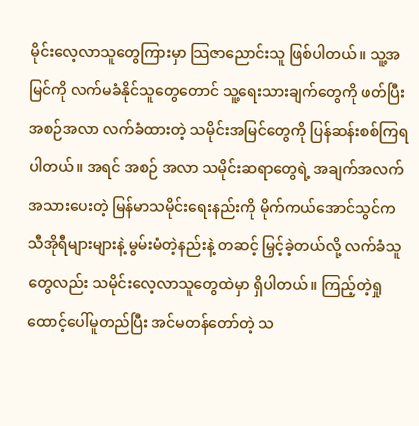မိုင်းလေ့လာသူတွေကြားမှာ သြဇာညောင်းသူ ဖြစ်ပါတယ်။ သူ့အမြင်ကို လက်မခံနိုင်သူတွေတောင် သူ့ရေးသားချက်တွေကို ဖတ်ပြီး အစဉ်အလာ လက်ခံထားတဲ့ သမိုင်းအမြင်တွေကို ပြန်ဆန်းစစ်ကြရပါတယ်။ အရင် အစဉ် အလာ သမိုင်းဆရာတွေရဲ့ အချက်အလက်အသားပေးတဲ့ မြန်မာသမိုင်းရေးနည်းကို မိုက်ကယ်အောင်သွင်က သီအိုရီများများနဲ့ မွမ်းမံတဲ့နည်းနဲ့ တဆင့် မြှင့်ခဲ့တယ်လို့ လက်ခံသူတွေလည်း သမိုင်းလေ့လာသူတွေထဲမှာ ရှိပါတယ်။ ကြည့်တဲ့ရှုထောင့်ပေါ်မူတည်ပြီး အင်မတန်တော်တဲ့ သ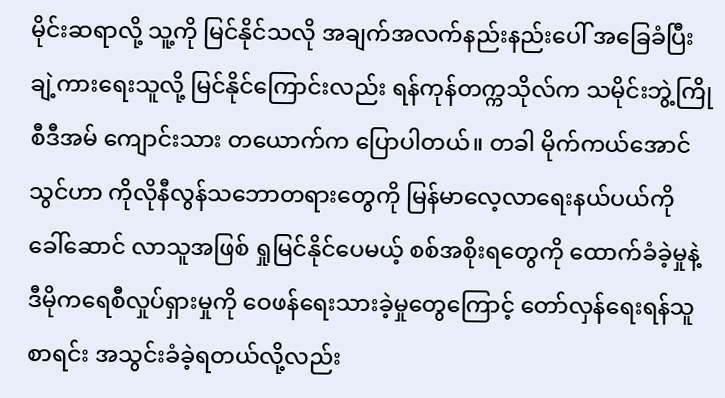မိုင်းဆရာလို့ သူ့ကို မြင်နိုင်သလို အချက်အလက်နည်းနည်းပေါ် အခြေခံပြီး ချဲ့ကားရေးသူလို့ မြင်နိုင်ကြောင်းလည်း ရန်ကုန်တက္ကသိုလ်က သမိုင်းဘွဲ့ကြို စီဒီအမ် ကျောင်းသား တယောက်က ပြောပါတယ်။ တခါ မိုက်ကယ်အောင်သွင်ဟာ ကိုလိုနီလွန်သဘောတရားတွေကို မြန်မာလေ့လာရေးနယ်ပယ်ကို ခေါ်ဆောင် လာသူအဖြစ် ရှုမြင်နိုင်ပေမယ့် စစ်အစိုးရတွေကို ထောက်ခံခဲ့မှုနဲ့ ဒီမိုကရေစီလှုပ်ရှားမှုကို ဝေဖန်ရေးသားခဲ့မှုတွေကြောင့် တော်လှန်ရေးရန်သူ စာရင်း အသွင်းခံခဲ့ရတယ်လို့လည်း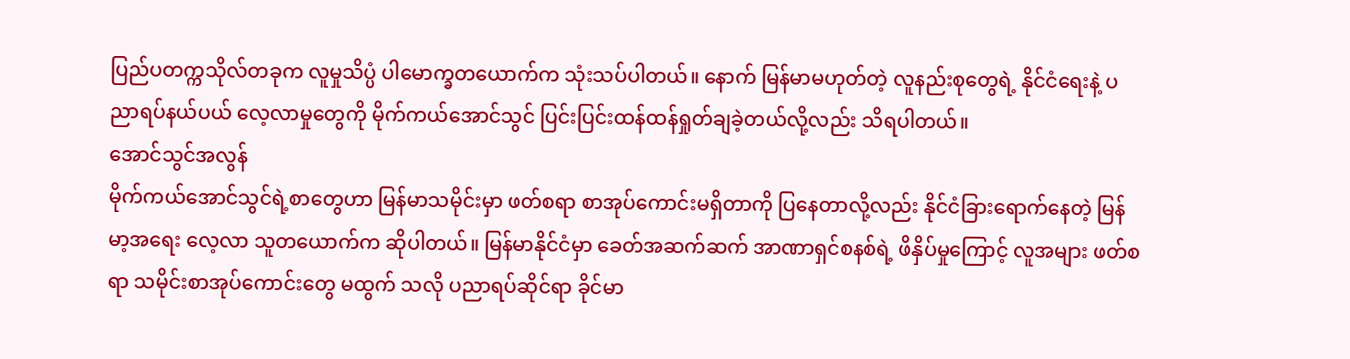ပြည်ပတက္ကသိုလ်တခုက လူမှုသိပ္ပံ ပါမောက္ခတယောက်က သုံးသပ်ပါတယ်။ နောက် မြန်မာမဟုတ်တဲ့ လူနည်းစုတွေရဲ့ နိုင်ငံရေးနဲ့ ပညာရပ်နယ်ပယ် လေ့လာမှုတွေကို မိုက်ကယ်အောင်သွင် ပြင်းပြင်းထန်ထန်ရှုတ်ချခဲ့တယ်လို့လည်း သိရပါတယ်။
အောင်သွင်အလွန်
မိုက်ကယ်အောင်သွင်ရဲ့စာတွေဟာ မြန်မာသမိုင်းမှာ ဖတ်စရာ စာအုပ်ကောင်းမရှိတာကို ပြနေတာလို့လည်း နိုင်ငံခြားရောက်နေတဲ့ မြန်မာ့အရေး လေ့လာ သူတယောက်က ဆိုပါတယ်။ မြန်မာနိုင်ငံမှာ ခေတ်အဆက်ဆက် အာဏာရှင်စနစ်ရဲ့ ဖိနှိပ်မှုကြောင့် လူအများ ဖတ်စရာ သမိုင်းစာအုပ်ကောင်းတွေ မထွက် သလို ပညာရပ်ဆိုင်ရာ ခိုင်မာ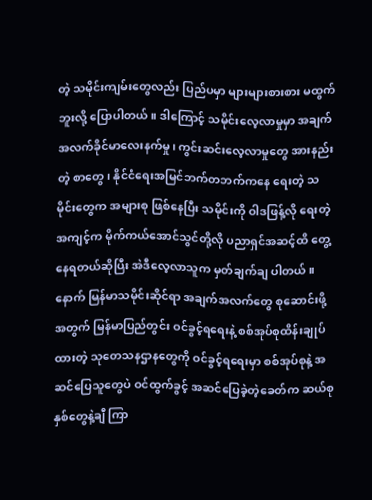တဲ့ သမိုင်းကျမ်းတွေလည်း ပြည်ပမှာ များများစားစား မထွက်ဘူးလို့ ပြောပါတယ်။ ဒါကြောင့် သမိုင်းလေ့လာမှုမှာ အချက် အလက်ခိုင်မာလေးနက်မှု၊ ကွင်းဆင်းလေ့လာမှုတွေ အားနည်းတဲ့ စာတွေ၊ နိုင်ငံရေးအမြင်ဘက်တဘက်ကနေ ရေးတဲ့ သမိုင်းတွေက အများစု ဖြစ်နေပြီး သမိုင်းကို ဝါဒဖြန့်လို ရေးတဲ့အကျင့်က မိုက်ကယ်အောင်သွင်တို့လို ပညာရှင်အဆင့်ထိ တွေ့နေရတယ်ဆိုပြီး အဲဒီလေ့လာသူက မှတ်ချက်ချ ပါတယ်။
နောက် မြန်မာသမိုင်းဆိုင်ရာ အချက်အလက်တွေ စုဆောင်းဖို့အတွက် မြန်မာပြည်တွင်း ဝင်ခွင့်ရရေးနဲ့ စစ်အုပ်စုထိန်းချုပ်ထားတဲ့ သုတေသနဌာနတွေကို ဝင်ခွင့်ရရေးမှာ စစ်အုပ်စုနဲ့ အဆင်ပြေသူတွေပဲ ဝင်ထွက်ခွင့် အဆင်ပြေခဲ့တဲ့ခေတ်က ဆယ်စုနှစ်တွေနဲ့ချီ ကြာ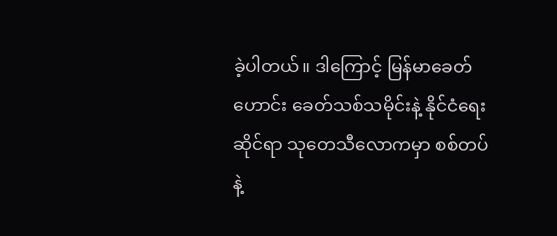ခဲ့ပါတယ်။ ဒါကြောင့် မြန်မာခေတ်ဟောင်း ခေတ်သစ်သမိုင်းနဲ့ နိုင်ငံရေးဆိုင်ရာ သုတေသီလောကမှာ စစ်တပ်နဲ့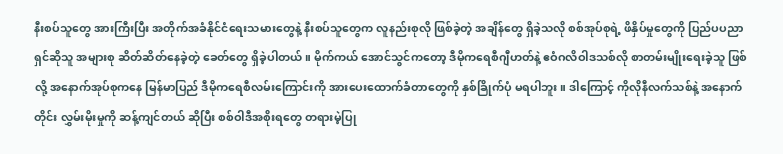နီးစပ်သူတွေ အားကြီးပြီး အတိုက်အခံနိုင်ငံရေးသမားတွေနဲ့ နီးစပ်သူတွေက လူနည်းစုလို ဖြစ်ခဲ့တဲ့ အချိန်တွေ ရှိခဲ့သလို စစ်အုပ်စုရဲ့ ဖိနှိပ်မှုတွေကို ပြည်ပပညာရှင်ဆိုသူ အများစု ဆိတ်ဆိတ်နေခဲ့တဲ့ ခေတ်တွေ ရှိခဲ့ပါတယ်။ မိုက်ကယ် အောင်သွင်ကတော့ ဒီမိုကရေစီဂျီဟတ်နဲ့ ဧဝံဂလိဝါဒသစ်လို စာတမ်းမျိုးရေးခဲ့သူ ဖြစ်လို့ အနောက်အုပ်စုကနေ မြန်မာပြည် ဒီမိုကရေစီလမ်းကြောင်းကို အားပေးထောက်ခံတာတွေကို နှစ်ခြိုက်ပုံ မရပါဘူး။ ဒါကြောင့် ကိုလိုနီလက်သစ်နဲ့ အနောက်တိုင်း လွှမ်းမိုးမှုကို ဆန့်ကျင်တယ် ဆိုပြီး စစ်ဝါဒီအစိုးရတွေ တရားမဲ့ပြု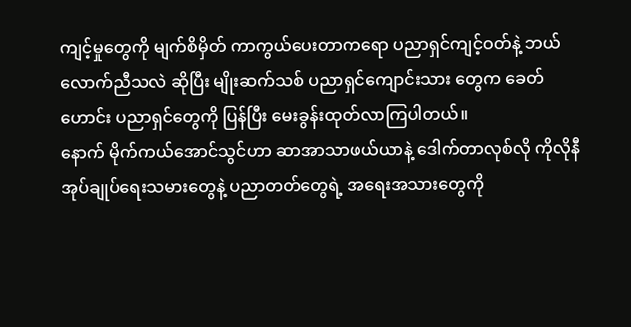ကျင့်မှုတွေကို မျက်စိမှိတ် ကာကွယ်ပေးတာကရော ပညာရှင်ကျင့်ဝတ်နဲ့ ဘယ်လောက်ညီသလဲ ဆိုပြီး မျိုးဆက်သစ် ပညာရှင်ကျောင်းသား တွေက ခေတ်ဟောင်း ပညာရှင်တွေကို ပြန်ပြီး မေးခွန်းထုတ်လာကြပါတယ်။
နောက် မိုက်ကယ်အောင်သွင်ဟာ ဆာအာသာဖယ်ယာနဲ့ ဒေါက်တာလုစ်လို ကိုလိုနီအုပ်ချုပ်ရေးသမားတွေနဲ့ ပညာတတ်တွေရဲ့ အရေးအသားတွေကို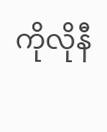ကိုလိုနီ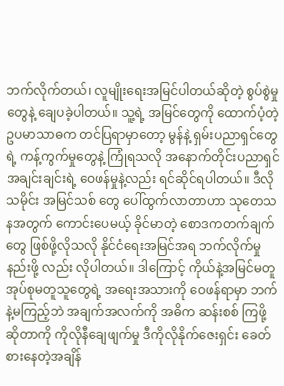ဘက်လိုက်တယ်၊ လူမျိုးရေးအမြင်ပါတယ်ဆိုတဲ့ စွပ်စွဲမှုတွေနဲ့ ချေပခဲ့ပါတယ်။ သူ့ရဲ့ အမြင်တွေကို ထောက်ပံ့တဲ့ ဥပမာသာဓက တင်ပြရာမှာတော့ မွန်နဲ့ ရှမ်းပညာရှင်တွေရဲ့ ကန့်ကွက်မှုတွေနဲ့ ကြုံရသလို အနောက်တိုင်းပညာရှင်အချင်းချင်းရဲ့ ဝေဖန်မှုနဲ့လည်း ရင်ဆိုင်ရပါတယ်။ ဒီလို သမိုင်း အမြင်သစ် တွေ ပေါ်ထွက်လာတာဟာ သုတေသနအတွက် ကောင်းပေမယ့် ခိုင်မာတဲ့ စောဒကတက်ချက်တွေ ဖြစ်ဖို့လိုသလို နိုင်ငံရေးအမြင်အရ ဘက်လိုက်မှု နည်းဖို့ လည်း လိုပါတယ်။ ဒါကြောင့် ကိုယ်နဲ့အမြင်မတူ အုပ်စုမတူသူတွေရဲ့ အရေးအသားကို ဝေဖန်ရာမှာ ဘက်နဲ့မကြည့်ဘဲ အချက်အလက်ကို အဓိက ဆန်းစစ် ကြဖို့ ဆိုတာကို ကိုလိုနီချေဖျက်မှု ဒီကိုလိုနိုက်ဇေးရှင်း ခေတ်စားနေတဲ့အချိန်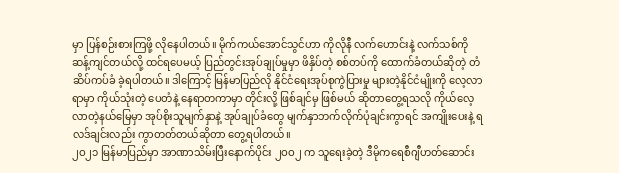မှာ ပြန်စဉ်းစားကြဖို့ လိုနေပါတယ်။ မိုက်ကယ်အောင်သွင်ဟာ ကိုလိုနီ လက်ဟောင်းနဲ့ လက်သစ်ကို ဆန့်ကျင်တယ်လို့ ထင်ရပေမယ့် ပြည်တွင်းအုပ်ချုပ်မှုမှာ ဖိနှိပ်တဲ့ စစ်တပ်ကို ထောက်ခံတယ်ဆိုတဲ့ တံဆိပ်ကပ်ခံ ခဲ့ရပါတယ်။ ဒါကြောင့် မြန်မာပြည်လို နိုင်ငံရေးအုပ်စုကွဲပြားမှု များတဲ့နိုင်ငံမျိုးကို လေ့လာရာမှာ ကိုယ်သုံးတဲ့ ပေတံနဲ့ နေရာတကာမှာ တိုင်းလို့ ဖြစ်ချင်မှ ဖြစ်မယ် ဆိုတာတွေ့ရသလို ကိုယ်လေ့လာတဲ့နယ်မြေမှာ အုပ်စိုးသူမျက်နှာနဲ့ အုပ်ချုပ်ခံတွေ မျက်နှာဘက်လိုက်ပုံချင်းကွာရင် အကျိုးပေးနဲ့ ရလဒ်ချင်းလည်း ကွာတတ်တယ်ဆိုတာ တွေ့ရပါတယ်။
၂ဝ၂၁ မြန်မာပြည်မှာ အာဏာသိမ်းပြီးနောက်ပိုင်း ၂ဝဝ၂ က သူရေးခဲ့တဲ့ ဒီမိုကရေစီဂျီဟတ်ဆောင်း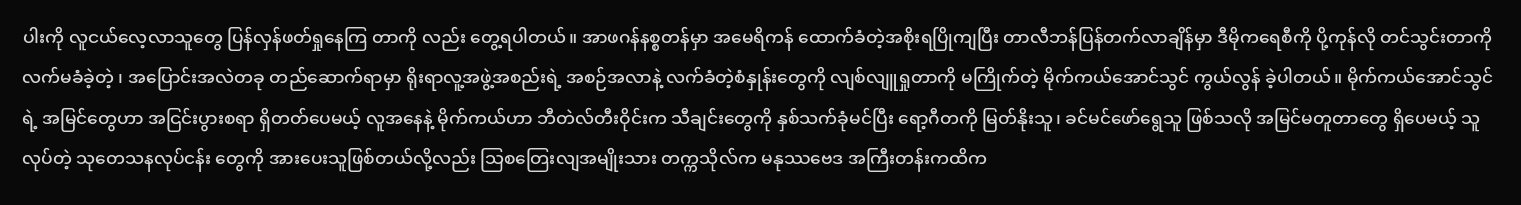ပါးကို လူငယ်လေ့လာသူတွေ ပြန်လှန်ဖတ်ရှုနေကြ တာကို လည်း တွေ့ရပါတယ်။ အာဖဂန်နစ္စတန်မှာ အမေရိကန် ထောက်ခံတဲ့အစိုးရပြိုကျပြီး တာလီဘန်ပြန်တက်လာချိန်မှာ ဒီမိုကရေစီကို ပို့ကုန်လို တင်သွင်းတာကို လက်မခံခဲ့တဲ့ ၊ အပြောင်းအလဲတခု တည်ဆောက်ရာမှာ ရိုးရာလူ့အဖွဲ့အစည်းရဲ့ အစဉ်အလာနဲ့ လက်ခံတဲ့စံနှုန်းတွေကို လျစ်လျူရှုတာကို မကြိုက်တဲ့ မိုက်ကယ်အောင်သွင် ကွယ်လွန် ခဲ့ပါတယ်။ မိုက်ကယ်အောင်သွင်ရဲ့ အမြင်တွေဟာ အငြင်းပွားစရာ ရှိတတ်ပေမယ့် လူအနေနဲ့ မိုက်ကယ်ဟာ ဘီတဲလ်တီးဝိုင်းက သီချင်းတွေကို နှစ်သက်ခုံမင်ပြီး ရော့ဂီတကို မြတ်နိုးသူ၊ ခင်မင်ဖော်ရွေသူ ဖြစ်သလို အမြင်မတူတာတွေ ရှိပေမယ့် သူလုပ်တဲ့ သုတေသနလုပ်ငန်း တွေကို အားပေးသူဖြစ်တယ်လို့လည်း သြစတြေးလျအမျိုးသား တက္ကသိုလ်က မနုဿဗေဒ အကြီးတန်းကထိက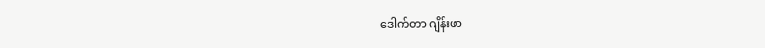ဒေါက်တာ ဂျိန်းဖာ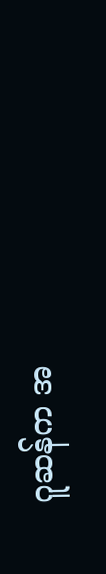ဂူဆန်က အ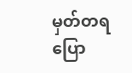မှတ်တရ ပြော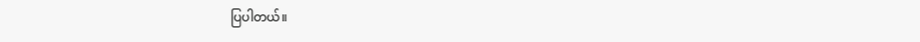ပြပါတယ်။